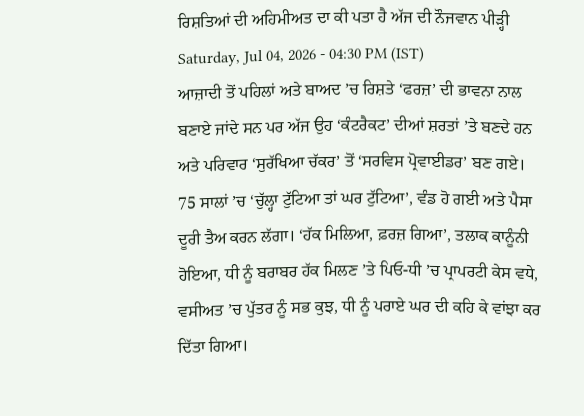ਰਿਸ਼ਤਿਆਂ ਦੀ ਅਹਿਮੀਅਤ ਦਾ ਕੀ ਪਤਾ ਹੈ ਅੱਜ ਦੀ ਨੌਜਵਾਨ ਪੀੜ੍ਹੀ
Saturday, Jul 04, 2026 - 04:30 PM (IST)
ਆਜ਼ਾਦੀ ਤੋਂ ਪਹਿਲਾਂ ਅਤੇ ਬਾਅਦ ’ਚ ਰਿਸ਼ਤੇ ‘ਫਰਜ਼’ ਦੀ ਭਾਵਨਾ ਨਾਲ ਬਣਾਏ ਜਾਂਦੇ ਸਨ ਪਰ ਅੱਜ ਉਹ ‘ਕੰਟਰੈਕਟ’ ਦੀਆਂ ਸ਼ਰਤਾਂ ’ਤੇ ਬਣਦੇ ਹਨ ਅਤੇ ਪਰਿਵਾਰ ‘ਸੁਰੱਖਿਆ ਚੱਕਰ’ ਤੋਂ ‘ਸਰਵਿਸ ਪ੍ਰੋਵਾਈਡਰ’ ਬਣ ਗਏ। 75 ਸਾਲਾਂ ’ਚ ‘ਚੁੱਲ੍ਹਾ ਟੁੱਟਿਆ ਤਾਂ ਘਰ ਟੁੱਟਿਆ’, ਵੰਡ ਹੋ ਗਈ ਅਤੇ ਪੈਸਾ ਦੂਰੀ ਤੈਅ ਕਰਨ ਲੱਗਾ। ‘ਹੱਕ ਮਿਲਿਆ, ਫ਼ਰਜ਼ ਗਿਆ’, ਤਲਾਕ ਕਾਨੂੰਨੀ ਹੋਇਆ, ਧੀ ਨੂੰ ਬਰਾਬਰ ਹੱਕ ਮਿਲਣ ’ਤੇ ਪਿਓ-ਧੀ ’ਚ ਪ੍ਰਾਪਰਟੀ ਕੇਸ ਵਧੇ, ਵਸੀਅਤ ’ਚ ਪੁੱਤਰ ਨੂੰ ਸਭ ਕੁਝ, ਧੀ ਨੂੰ ਪਰਾਏ ਘਰ ਦੀ ਕਹਿ ਕੇ ਵਾਂਝਾ ਕਰ ਦਿੱਤਾ ਗਿਆ।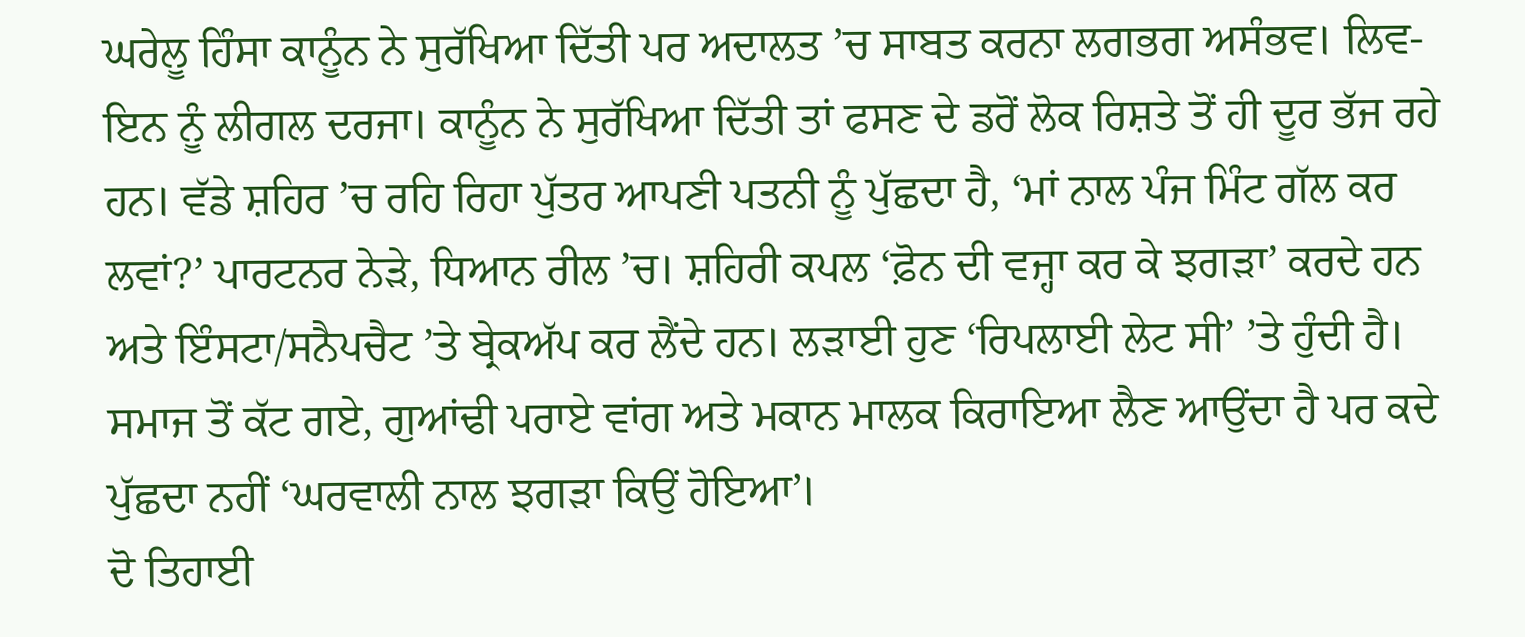ਘਰੇਲੂ ਹਿੰਸਾ ਕਾਨੂੰਨ ਨੇ ਸੁਰੱਖਿਆ ਦਿੱਤੀ ਪਰ ਅਦਾਲਤ ’ਚ ਸਾਬਤ ਕਰਨਾ ਲਗਭਗ ਅਸੰਭਵ। ਲਿਵ-ਇਨ ਨੂੰ ਲੀਗਲ ਦਰਜਾ। ਕਾਨੂੰਨ ਨੇ ਸੁਰੱਖਿਆ ਦਿੱਤੀ ਤਾਂ ਫਸਣ ਦੇ ਡਰੋਂ ਲੋਕ ਰਿਸ਼ਤੇ ਤੋਂ ਹੀ ਦੂਰ ਭੱਜ ਰਹੇ ਹਨ। ਵੱਡੇ ਸ਼ਹਿਰ ’ਚ ਰਹਿ ਰਿਹਾ ਪੁੱਤਰ ਆਪਣੀ ਪਤਨੀ ਨੂੰ ਪੁੱਛਦਾ ਹੈ, ‘ਮਾਂ ਨਾਲ ਪੰਜ ਮਿੰਟ ਗੱਲ ਕਰ ਲਵਾਂ?’ ਪਾਰਟਨਰ ਨੇੜੇ, ਧਿਆਨ ਰੀਲ ’ਚ। ਸ਼ਹਿਰੀ ਕਪਲ ‘ਫ਼ੋਨ ਦੀ ਵਜ੍ਹਾ ਕਰ ਕੇ ਝਗੜਾ’ ਕਰਦੇ ਹਨ ਅਤੇ ਇੰਸਟਾ/ਸਨੈਪਚੈਟ ’ਤੇ ਬ੍ਰੇਕਅੱਪ ਕਰ ਲੈਂਦੇ ਹਨ। ਲੜਾਈ ਹੁਣ ‘ਰਿਪਲਾਈ ਲੇਟ ਸੀ’ ’ਤੇ ਹੁੰਦੀ ਹੈ। ਸਮਾਜ ਤੋਂ ਕੱਟ ਗਏ, ਗੁਆਂਢੀ ਪਰਾਏ ਵਾਂਗ ਅਤੇ ਮਕਾਨ ਮਾਲਕ ਕਿਰਾਇਆ ਲੈਣ ਆਉਂਦਾ ਹੈ ਪਰ ਕਦੇ ਪੁੱਛਦਾ ਨਹੀਂ ‘ਘਰਵਾਲੀ ਨਾਲ ਝਗੜਾ ਕਿਉਂ ਹੋਇਆ’।
ਦੋ ਤਿਹਾਈ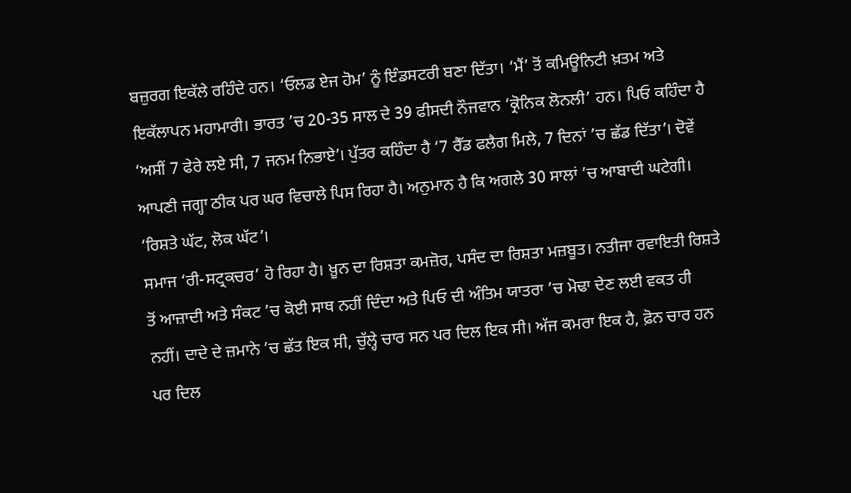ਬਜ਼ੁਰਗ ਇਕੱਲੇ ਰਹਿੰਦੇ ਹਨ। ‘ਓਲਡ ਏਜ ਹੋਮ’ ਨੂੰ ਇੰਡਸਟਰੀ ਬਣਾ ਦਿੱਤਾ। ‘ਮੈਂ’ ਤੋਂ ਕਮਿਊਨਿਟੀ ਖ਼ਤਮ ਅਤੇ ਇਕੱਲਾਪਨ ਮਹਾਮਾਰੀ। ਭਾਰਤ ’ਚ 20-35 ਸਾਲ ਦੇ 39 ਫੀਸਦੀ ਨੌਜਵਾਨ ‘ਕ੍ਰੋਨਿਕ ਲੋਨਲੀ’ ਹਨ। ਪਿਓ ਕਹਿੰਦਾ ਹੈ ‘ਅਸੀਂ 7 ਫੇਰੇ ਲਏ ਸੀ, 7 ਜਨਮ ਨਿਭਾਏ’। ਪੁੱਤਰ ਕਹਿੰਦਾ ਹੈ ‘7 ਰੈੱਡ ਫਲੈਗ ਮਿਲੇ, 7 ਦਿਨਾਂ ’ਚ ਛੱਡ ਦਿੱਤਾ’। ਦੋਵੇਂ ਆਪਣੀ ਜਗ੍ਹਾ ਠੀਕ ਪਰ ਘਰ ਵਿਚਾਲੇ ਪਿਸ ਰਿਹਾ ਹੈ। ਅਨੁਮਾਨ ਹੈ ਕਿ ਅਗਲੇ 30 ਸਾਲਾਂ ’ਚ ਆਬਾਦੀ ਘਟੇਗੀ। ‘ਰਿਸ਼ਤੇ ਘੱਟ, ਲੋਕ ਘੱਟ’।
ਸਮਾਜ ‘ਰੀ-ਸਟ੍ਰਕਚਰ’ ਹੋ ਰਿਹਾ ਹੈ। ਖ਼ੂਨ ਦਾ ਰਿਸ਼ਤਾ ਕਮਜ਼ੋਰ, ਪਸੰਦ ਦਾ ਰਿਸ਼ਤਾ ਮਜ਼ਬੂਤ। ਨਤੀਜਾ ਰਵਾਇਤੀ ਰਿਸ਼ਤੇ ਤੋਂ ਆਜ਼ਾਦੀ ਅਤੇ ਸੰਕਟ ’ਚ ਕੋਈ ਸਾਥ ਨਹੀਂ ਦਿੰਦਾ ਅਤੇ ਪਿਓ ਦੀ ਅੰਤਿਮ ਯਾਤਰਾ ’ਚ ਮੋਢਾ ਦੇਣ ਲਈ ਵਕਤ ਹੀ ਨਹੀਂ। ਦਾਦੇ ਦੇ ਜ਼ਮਾਨੇ ’ਚ ਛੱਤ ਇਕ ਸੀ, ਚੁੱਲ੍ਹੇ ਚਾਰ ਸਨ ਪਰ ਦਿਲ ਇਕ ਸੀ। ਅੱਜ ਕਮਰਾ ਇਕ ਹੈ, ਫ਼ੋਨ ਚਾਰ ਹਨ ਪਰ ਦਿਲ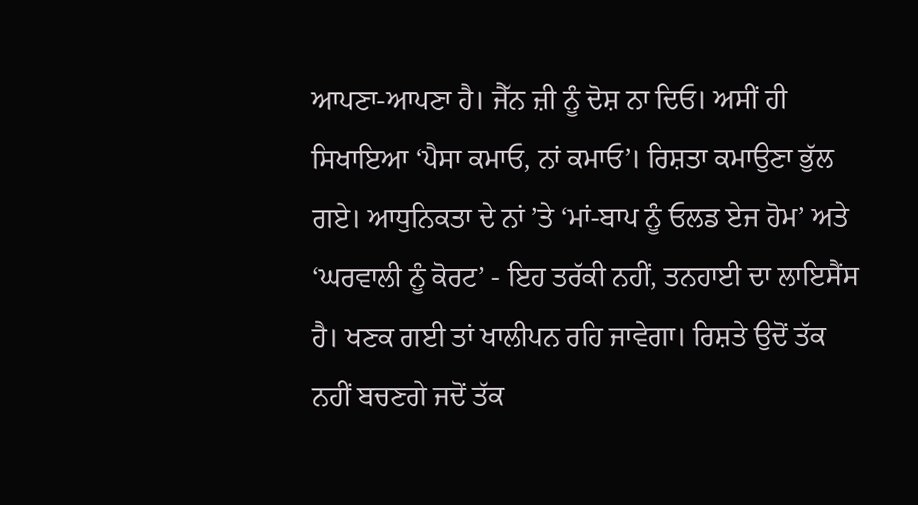ਆਪਣਾ-ਆਪਣਾ ਹੈ। ਜੈੱਨ ਜ਼ੀ ਨੂੰ ਦੋਸ਼ ਨਾ ਦਿਓ। ਅਸੀਂ ਹੀ ਸਿਖਾਇਆ ‘ਪੈਸਾ ਕਮਾਓ, ਨਾਂ ਕਮਾਓ’। ਰਿਸ਼ਤਾ ਕਮਾਉਣਾ ਭੁੱਲ ਗਏ। ਆਧੁਨਿਕਤਾ ਦੇ ਨਾਂ ’ਤੇ ‘ਮਾਂ-ਬਾਪ ਨੂੰ ਓਲਡ ਏਜ ਹੋਮ’ ਅਤੇ ‘ਘਰਵਾਲੀ ਨੂੰ ਕੋਰਟ’ - ਇਹ ਤਰੱਕੀ ਨਹੀਂ, ਤਨਹਾਈ ਦਾ ਲਾਇਸੈਂਸ ਹੈ। ਖਣਕ ਗਈ ਤਾਂ ਖਾਲੀਪਨ ਰਹਿ ਜਾਵੇਗਾ। ਰਿਸ਼ਤੇ ਉਦੋਂ ਤੱਕ ਨਹੀਂ ਬਚਣਗੇ ਜਦੋਂ ਤੱਕ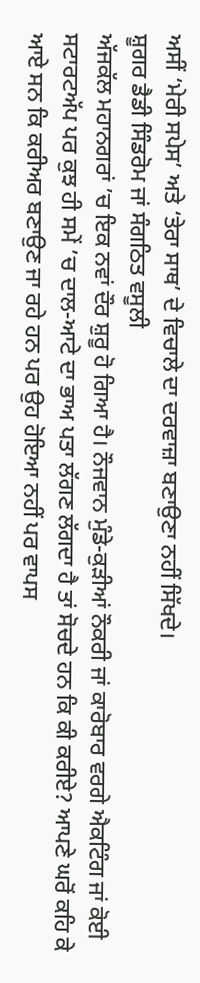ਅਸੀਂ ‘ਮੇਰੀ ਸਪੇਸ’ ਅਤੇ ‘ਤੇਰਾ ਸਾਥ’ ਦੇ ਵਿਚਾਲੇ ਦਾ ਦਰਵਾਜ਼ਾ ਬਣਾਉਣਾ ਨਹੀਂ ਸਿੱਖਦੇ।
ਸ਼ੂਗਰ ਡੈਡੀ ਸਿੰਡਰੋਮ ਜਾਂ ਸੰਗਠਿਤ ਵਸੂਲੀ
ਅੱਜਕੱਲ ਮਹਾਨਗਰਾਂ ’ਚ ਇਕ ਨਵਾਂ ਦੌਰ ਸ਼ੁਰੂ ਹੋ ਗਿਆ ਹੈ। ਨੌਜਵਾਨ ਮੁੰਡੇ-ਕੁੜੀਆਂ ਨੌਕਰੀ ਜਾਂ ਕਾਰੋਬਾਰ ਵਰਗੇ ਐਕਟਿੰਗ ਜਾਂ ਕੋਈ ਸਟਾਰਟਅੱਪ ਪਰ ਕੁਝ ਹੀ ਸਮੇਂ ’ਚ ਦਾਲ-ਆਟੇ ਦਾ ਭਾਅ ਪਤਾ ਲੱਗਣ ਲੱਗਦਾ ਹੈ ਤਾਂ ਸੋਚਦੇ ਹਨ ਕਿ ਕੀ ਕਰੀਏ? ਆਪਣੇ ਘਰੋਂ ਕਹਿ ਕੇ ਆਏ ਸਨ ਕਿ ਕਰੀਅਰ ਬਣਾਉਣ ਜਾ ਰਹੇ ਹਨ ਪਰ ਉਹ ਹੋਇਆ ਨਹੀਂ ਪਰ ਵਾਪਸ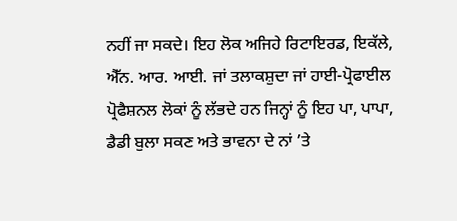ਨਹੀਂ ਜਾ ਸਕਦੇ। ਇਹ ਲੋਕ ਅਜਿਹੇ ਰਿਟਾਇਰਡ, ਇਕੱਲੇ, ਐੱਨ. ਆਰ. ਆਈ. ਜਾਂ ਤਲਾਕਸ਼ੁਦਾ ਜਾਂ ਹਾਈ-ਪ੍ਰੋਫਾਈਲ ਪ੍ਰੋਫੈਸ਼ਨਲ ਲੋਕਾਂ ਨੂੰ ਲੱਭਦੇ ਹਨ ਜਿਨ੍ਹਾਂ ਨੂੰ ਇਹ ਪਾ, ਪਾਪਾ, ਡੈਡੀ ਬੁਲਾ ਸਕਣ ਅਤੇ ਭਾਵਨਾ ਦੇ ਨਾਂ ’ਤੇ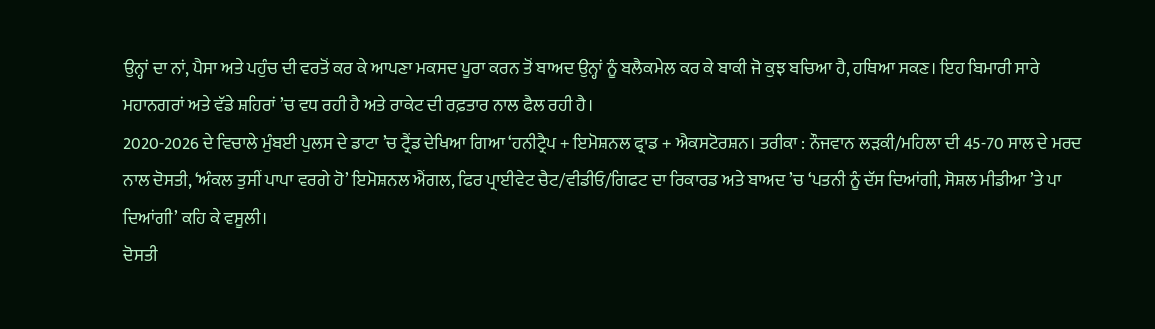ਉਨ੍ਹਾਂ ਦਾ ਨਾਂ, ਪੈਸਾ ਅਤੇ ਪਹੁੰਚ ਦੀ ਵਰਤੋਂ ਕਰ ਕੇ ਆਪਣਾ ਮਕਸਦ ਪੂਰਾ ਕਰਨ ਤੋਂ ਬਾਅਦ ਉਨ੍ਹਾਂ ਨੂੰ ਬਲੈਕਮੇਲ ਕਰ ਕੇ ਬਾਕੀ ਜੋ ਕੁਝ ਬਚਿਆ ਹੈ, ਹਥਿਆ ਸਕਣ। ਇਹ ਬਿਮਾਰੀ ਸਾਰੇ ਮਹਾਨਗਰਾਂ ਅਤੇ ਵੱਡੇ ਸ਼ਹਿਰਾਂ ’ਚ ਵਧ ਰਹੀ ਹੈ ਅਤੇ ਰਾਕੇਟ ਦੀ ਰਫ਼ਤਾਰ ਨਾਲ ਫੈਲ ਰਹੀ ਹੈ।
2020-2026 ਦੇ ਵਿਚਾਲੇ ਮੁੰਬਈ ਪੁਲਸ ਦੇ ਡਾਟਾ ’ਚ ਟ੍ਰੈਂਡ ਦੇਖਿਆ ਗਿਆ ‘ਹਨੀਟ੍ਰੈਪ + ਇਮੋਸ਼ਨਲ ਫ੍ਰਾਡ + ਐਕਸਟੋਰਸ਼ਨ। ਤਰੀਕਾ : ਨੌਜਵਾਨ ਲੜਕੀ/ਮਹਿਲਾ ਦੀ 45-70 ਸਾਲ ਦੇ ਮਰਦ ਨਾਲ ਦੋਸਤੀ, ‘ਅੰਕਲ ਤੁਸੀਂ ਪਾਪਾ ਵਰਗੇ ਹੋ’ ਇਮੋਸ਼ਨਲ ਐਂਗਲ, ਫਿਰ ਪ੍ਰਾਈਵੇਟ ਚੈਟ/ਵੀਡੀਓ/ਗਿਫਟ ਦਾ ਰਿਕਾਰਡ ਅਤੇ ਬਾਅਦ ’ਚ ‘ਪਤਨੀ ਨੂੰ ਦੱਸ ਦਿਆਂਗੀ, ਸੋਸ਼ਲ ਮੀਡੀਆ ’ਤੇ ਪਾ ਦਿਆਂਗੀ’ ਕਹਿ ਕੇ ਵਸੂਲੀ।
ਦੋਸਤੀ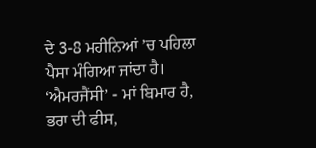ਦੇ 3-8 ਮਹੀਨਿਆਂ ’ਚ ਪਹਿਲਾ ਪੈਸਾ ਮੰਗਿਆ ਜਾਂਦਾ ਹੈ। ‘ਐਮਰਜੈਂਸੀ’ - ਮਾਂ ਬਿਮਾਰ ਹੈ, ਭਰਾ ਦੀ ਫੀਸ,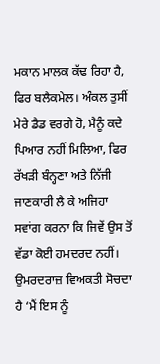ਮਕਾਨ ਮਾਲਕ ਕੱਢ ਰਿਹਾ ਹੈ, ਫਿਰ ਬਲੈਕਮੇਲ। ਅੰਕਲ ਤੁਸੀਂ ਮੇਰੇ ਡੈਡ ਵਰਗੇ ਹੋ, ਮੈਨੂੰ ਕਦੇ ਪਿਆਰ ਨਹੀਂ ਮਿਲਿਆ, ਫਿਰ ਰੱਖੜੀ ਬੰਨ੍ਹਣਾ ਅਤੇ ਨਿੱਜੀ ਜਾਣਕਾਰੀ ਲੈ ਕੇ ਅਜਿਹਾ ਸਵਾਂਗ ਕਰਨਾ ਕਿ ਜਿਵੇਂ ਉਸ ਤੋਂ ਵੱਡਾ ਕੋਈ ਹਮਦਰਦ ਨਹੀਂ। ਉਮਰਦਰਾਜ਼ ਵਿਅਕਤੀ ਸੋਚਦਾ ਹੈ ‘ਮੈਂ ਇਸ ਨੂੰ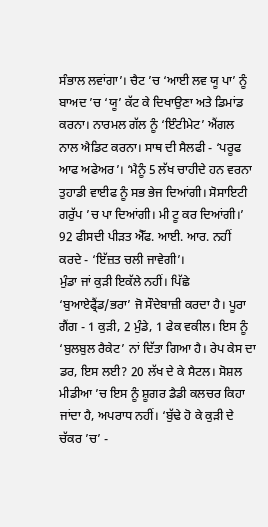ਸੰਭਾਲ ਲਵਾਂਗਾ’। ਚੈਟ ’ਚ ‘ਆਈ ਲਵ ਯੂ ਪਾ’ ਨੂੰ ਬਾਅਦ ’ਚ ‘ਯੂ’ ਕੱਟ ਕੇ ਦਿਖਾਉਣਾ ਅਤੇ ਡਿਮਾਂਡ ਕਰਨਾ। ਨਾਰਮਲ ਗੱਲ ਨੂੰ ‘ਇੰਟੀਮੇਟ’ ਐਂਗਲ ਨਾਲ ਐਡਿਟ ਕਰਨਾ। ਸਾਥ ਦੀ ਸੈਲਫੀ - ‘ਪਰੂਫ ਆਫ ਅਫੇਅਰ’। ‘ਮੈਨੂੰ 5 ਲੱਖ ਚਾਹੀਦੇ ਹਨ ਵਰਨਾ ਤੁਹਾਡੀ ਵਾਈਫ ਨੂੰ ਸਭ ਭੇਜ ਦਿਆਂਗੀ। ਸੋਸਾਇਟੀ ਗਰੁੱਪ ’ਚ ਪਾ ਦਿਆਂਗੀ। ਮੀ ਟੂ ਕਰ ਦਿਆਂਗੀ।’ 92 ਫੀਸਦੀ ਪੀੜਤ ਐੱਫ. ਆਈ. ਆਰ. ਨਹੀਂ ਕਰਦੇ - ‘ਇੱਜ਼ਤ ਚਲੀ ਜਾਵੇਗੀ’।
ਮੁੰਡਾ ਜਾਂ ਕੁੜੀ ਇਕੱਲੇ ਨਹੀਂ। ਪਿੱਛੇ ‘ਬੁਆਏਫ੍ਰੈਂਡ/ਭਰਾ’ ਜੋ ਸੌਦੇਬਾਜ਼ੀ ਕਰਦਾ ਹੈ। ਪੂਰਾ ਗੈਂਗ - 1 ਕੁੜੀ, 2 ਮੁੰਡੇ, 1 ਫੇਕ ਵਕੀਲ। ਇਸ ਨੂੰ ‘ਬੁਲਬੁਲ ਰੈਕੇਟ’ ਨਾਂ ਦਿੱਤਾ ਗਿਆ ਹੈ। ਰੇਪ ਕੇਸ ਦਾ ਡਰ, ਇਸ ਲਈ? 20 ਲੱਖ ਦੇ ਕੇ ਸੈਟਲ। ਸੋਸ਼ਲ ਮੀਡੀਆ ’ਚ ਇਸ ਨੂੰ ਸ਼ੂਗਰ ਡੈਡੀ ਕਲਚਰ ਕਿਹਾ ਜਾਂਦਾ ਹੈ, ਅਪਰਾਧ ਨਹੀਂ। ‘ਬੁੱਢੇ ਹੋ ਕੇ ਕੁੜੀ ਦੇ ਚੱਕਰ ’ਚ’ -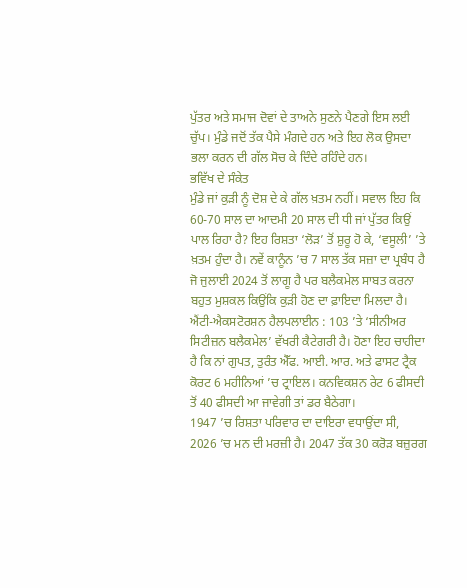ਪੁੱਤਰ ਅਤੇ ਸਮਾਜ ਦੋਵਾਂ ਦੇ ਤਾਅਨੇ ਸੁਣਨੇ ਪੈਣਗੇ ਇਸ ਲਈ ਚੁੱਪ। ਮੁੰਡੇ ਜਦੋਂ ਤੱਕ ਪੈਸੇ ਮੰਗਦੇ ਹਨ ਅਤੇ ਇਹ ਲੋਕ ਉਸਦਾ ਭਲਾ ਕਰਨ ਦੀ ਗੱਲ ਸੋਚ ਕੇ ਦਿੰਦੇ ਰਹਿੰਦੇ ਹਨ।
ਭਵਿੱਖ ਦੇ ਸੰਕੇਤ
ਮੁੰਡੇ ਜਾਂ ਕੁੜੀ ਨੂੰ ਦੋਸ਼ ਦੇ ਕੇ ਗੱਲ ਖ਼ਤਮ ਨਹੀਂ। ਸਵਾਲ ਇਹ ਕਿ 60-70 ਸਾਲ ਦਾ ਆਦਮੀ 20 ਸਾਲ ਦੀ ਧੀ ਜਾਂ ਪੁੱਤਰ ਕਿਉਂ ਪਾਲ ਰਿਹਾ ਹੈ? ਇਹ ਰਿਸ਼ਤਾ ‘ਲੋੜ’ ਤੋਂ ਸ਼ੁਰੂ ਹੋ ਕੇ, ‘ਵਸੂਲੀ’ ’ਤੇ ਖ਼ਤਮ ਹੁੰਦਾ ਹੈ। ਨਵੇਂ ਕਾਨੂੰਨ ’ਚ 7 ਸਾਲ ਤੱਕ ਸਜ਼ਾ ਦਾ ਪ੍ਰਬੰਧ ਹੈ ਜੋ ਜੁਲਾਈ 2024 ਤੋਂ ਲਾਗੂ ਹੈ ਪਰ ਬਲੈਕਮੇਲ ਸਾਬਤ ਕਰਨਾ ਬਹੁਤ ਮੁਸ਼ਕਲ ਕਿਉਂਕਿ ਕੁੜੀ ਹੋਣ ਦਾ ਫ਼ਾਇਦਾ ਮਿਲਦਾ ਹੈ। ਐਂਟੀ-ਐਕਸਟੋਰਸ਼ਨ ਹੈਲਪਲਾਈਨ : 103 ’ਤੇ ‘ਸੀਨੀਅਰ ਸਿਟੀਜ਼ਨ ਬਲੈਕਮੇਲ’ ਵੱਖਰੀ ਕੈਟੇਗਰੀ ਹੈ। ਹੋਣਾ ਇਹ ਚਾਹੀਦਾ ਹੈ ਕਿ ਨਾਂ ਗੁਪਤ, ਤੁਰੰਤ ਐੱਫ. ਆਈ. ਆਰ. ਅਤੇ ਫਾਸਟ ਟ੍ਰੈਕ ਕੋਰਟ 6 ਮਹੀਨਿਆਂ ’ਚ ਟ੍ਰਾਇਲ। ਕਨਵਿਕਸ਼ਨ ਰੇਟ 6 ਫੀਸਦੀ ਤੋਂ 40 ਫੀਸਦੀ ਆ ਜਾਵੇਗੀ ਤਾਂ ਡਰ ਬੈਠੇਗਾ।
1947 ’ਚ ਰਿਸ਼ਤਾ ਪਰਿਵਾਰ ਦਾ ਦਾਇਰਾ ਵਧਾਉਂਦਾ ਸੀ, 2026 ’ਚ ਮਨ ਦੀ ਮਰਜ਼ੀ ਹੈ। 2047 ਤੱਕ 30 ਕਰੋੜ ਬਜ਼ੁਰਗ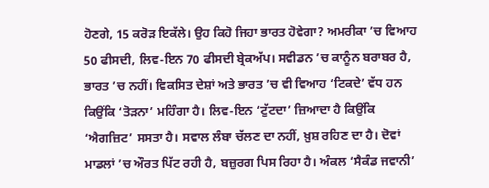ਹੋਣਗੇ, 15 ਕਰੋੜ ਇਕੱਲੇ। ਉਹ ਕਿਹੋ ਜਿਹਾ ਭਾਰਤ ਹੋਵੇਗਾ? ਅਮਰੀਕਾ ’ਚ ਵਿਆਹ 50 ਫੀਸਦੀ, ਲਿਵ-ਇਨ 70 ਫੀਸਦੀ ਬ੍ਰੇਕਅੱਪ। ਸਵੀਡਨ ’ਚ ਕਾਨੂੰਨ ਬਰਾਬਰ ਹੈ, ਭਾਰਤ ’ਚ ਨਹੀਂ। ਵਿਕਸਿਤ ਦੇਸ਼ਾਂ ਅਤੇ ਭਾਰਤ ’ਚ ਵੀ ਵਿਆਹ ‘ਟਿਕਦੇ’ ਵੱਧ ਹਨ ਕਿਉਂਕਿ ‘ਤੋੜਨਾ’ ਮਹਿੰਗਾ ਹੈ। ਲਿਵ-ਇਨ ‘ਟੁੱਟਦਾ’ ਜ਼ਿਆਦਾ ਹੈ ਕਿਉਂਕਿ ‘ਐਗਜ਼ਿਟ’ ਸਸਤਾ ਹੈ। ਸਵਾਲ ਲੰਬਾ ਚੱਲਣ ਦਾ ਨਹੀਂ, ਖ਼ੁਸ਼ ਰਹਿਣ ਦਾ ਹੈ। ਦੋਵਾਂ ਮਾਡਲਾਂ ’ਚ ਔਰਤ ਪਿੱਟ ਰਹੀ ਹੈ, ਬਜ਼ੁਰਗ ਪਿਸ ਰਿਹਾ ਹੈ। ਅੰਕਲ ‘ਸੈਕੰਡ ਜਵਾਨੀ’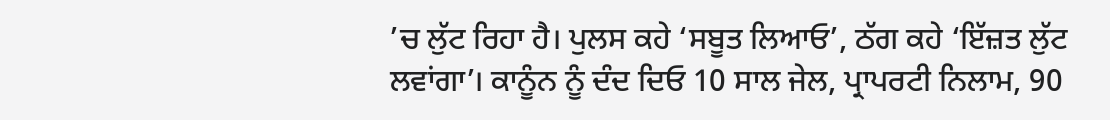’ਚ ਲੁੱਟ ਰਿਹਾ ਹੈ। ਪੁਲਸ ਕਹੇ ‘ਸਬੂਤ ਲਿਆਓ’, ਠੱਗ ਕਹੇ ‘ਇੱਜ਼ਤ ਲੁੱਟ ਲਵਾਂਗਾ’। ਕਾਨੂੰਨ ਨੂੰ ਦੰਦ ਦਿਓ 10 ਸਾਲ ਜੇਲ, ਪ੍ਰਾਪਰਟੀ ਨਿਲਾਮ, 90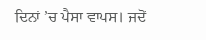ਦਿਨਾਂ ’ਚ ਪੈਸਾ ਵਾਪਸ। ਜਦੋਂ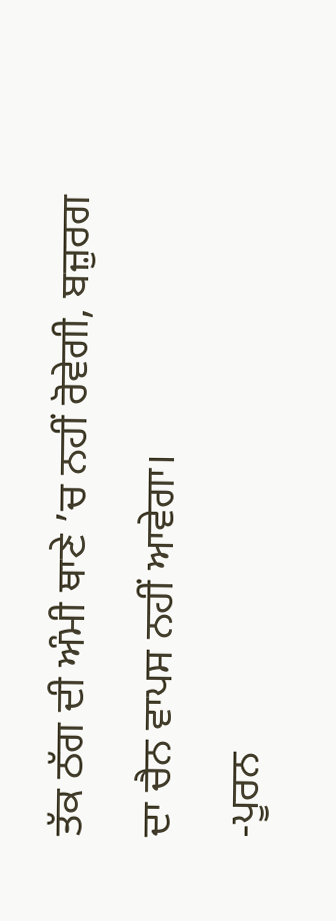ਤੱਕ ਠੱਗ ਦੀ ਅੰਮੀ ਥਾਣੇ ’ਚ ਨਹੀਂ ਰੋਵੇਗੀ, ਬਜ਼ੁਰਗ ਦਾ ਚੈਨ ਵਾਪਸ ਨਹੀਂ ਆਵੇਗਾ।
-ਪੂਰਨ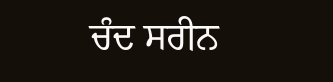ਚੰਦ ਸਰੀਨ